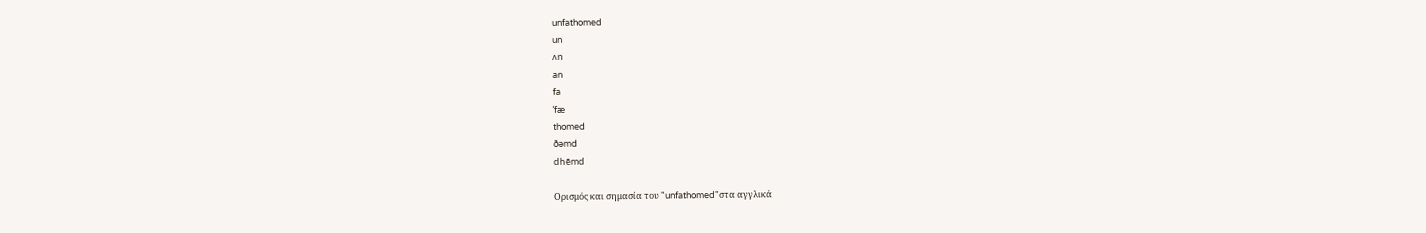unfathomed
un
ʌn
an
fa
ˈfæ
thomed
ðəmd
dhēmd

Ορισμός και σημασία του "unfathomed"στα αγγλικά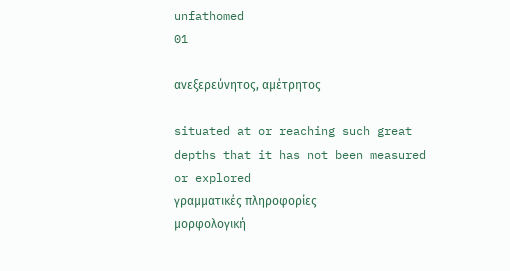unfathomed
01

ανεξερεύνητος, αμέτρητος

situated at or reaching such great depths that it has not been measured or explored
γραμματικές πληροφορίες
μορφολογική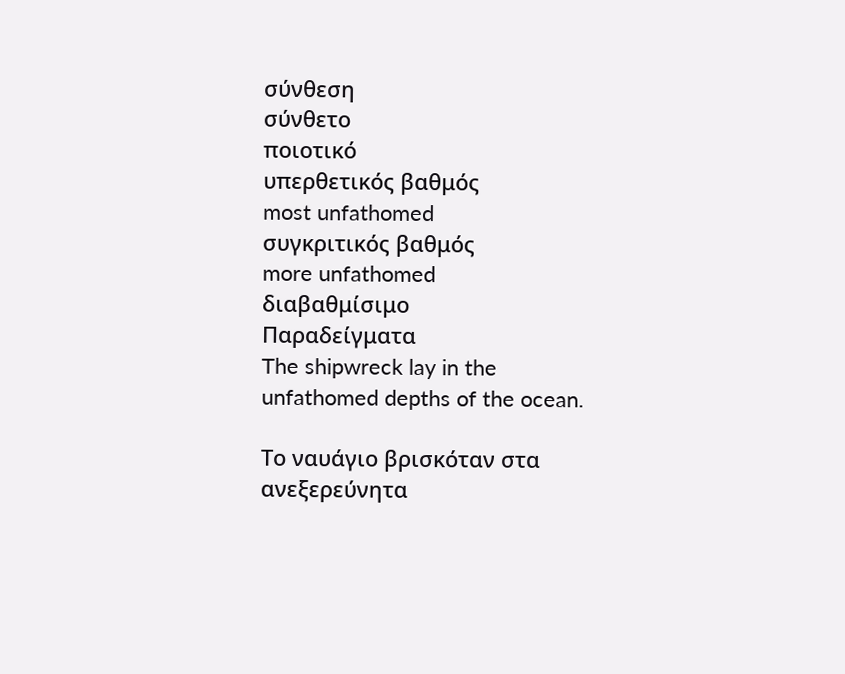σύνθεση
σύνθετο
ποιοτικό
υπερθετικός βαθμός
most unfathomed
συγκριτικός βαθμός
more unfathomed
διαβαθμίσιμο
Παραδείγματα
The shipwreck lay in the unfathomed depths of the ocean.

Το ναυάγιο βρισκόταν στα ανεξερεύνητα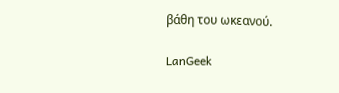βάθη του ωκεανού.

LanGeek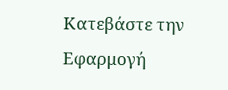Κατεβάστε την Εφαρμογή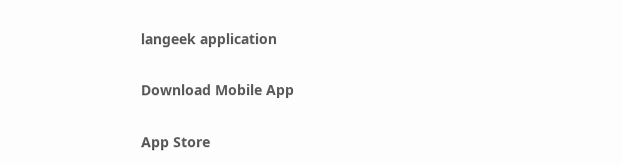langeek application

Download Mobile App

App Store